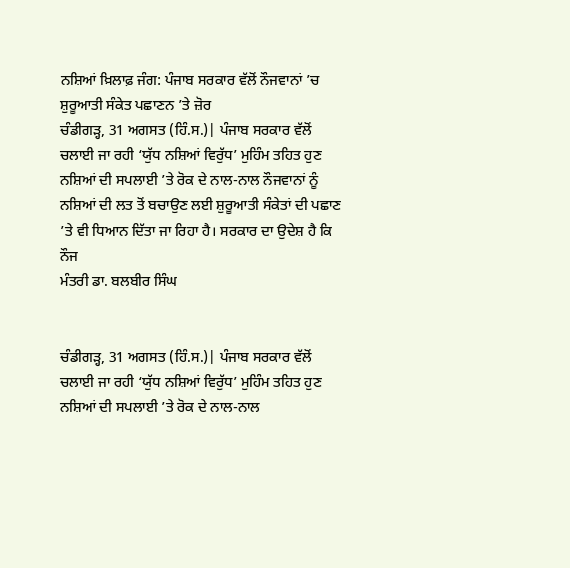ਨਸ਼ਿਆਂ ਖ਼ਿਲਾਫ਼ ਜੰਗ: ਪੰਜਾਬ ਸਰਕਾਰ ਵੱਲੋਂ ਨੌਜਵਾਨਾਂ ’ਚ ਸ਼ੁਰੂਆਤੀ ਸੰਕੇਤ ਪਛਾਣਨ ’ਤੇ ਜ਼ੋਰ
ਚੰਡੀਗੜ੍ਹ, 31 ਅਗਸਤ (ਹਿੰ.ਸ.)| ਪੰਜਾਬ ਸਰਕਾਰ ਵੱਲੋਂ ਚਲਾਈ ਜਾ ਰਹੀ ‘ਯੁੱਧ ਨਸ਼ਿਆਂ ਵਿਰੁੱਧ’ ਮੁਹਿੰਮ ਤਹਿਤ ਹੁਣ ਨਸ਼ਿਆਂ ਦੀ ਸਪਲਾਈ ’ਤੇ ਰੋਕ ਦੇ ਨਾਲ-ਨਾਲ ਨੌਜਵਾਨਾਂ ਨੂੰ ਨਸ਼ਿਆਂ ਦੀ ਲਤ ਤੋਂ ਬਚਾਉਣ ਲਈ ਸ਼ੁਰੂਆਤੀ ਸੰਕੇਤਾਂ ਦੀ ਪਛਾਣ ’ਤੇ ਵੀ ਧਿਆਨ ਦਿੱਤਾ ਜਾ ਰਿਹਾ ਹੈ। ਸਰਕਾਰ ਦਾ ਉਦੇਸ਼ ਹੈ ਕਿ ਨੌਜ
ਮੰਤਰੀ ਡਾ. ਬਲਬੀਰ ਸਿੰਘ


ਚੰਡੀਗੜ੍ਹ, 31 ਅਗਸਤ (ਹਿੰ.ਸ.)| ਪੰਜਾਬ ਸਰਕਾਰ ਵੱਲੋਂ ਚਲਾਈ ਜਾ ਰਹੀ ‘ਯੁੱਧ ਨਸ਼ਿਆਂ ਵਿਰੁੱਧ’ ਮੁਹਿੰਮ ਤਹਿਤ ਹੁਣ ਨਸ਼ਿਆਂ ਦੀ ਸਪਲਾਈ ’ਤੇ ਰੋਕ ਦੇ ਨਾਲ-ਨਾਲ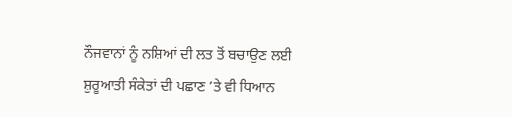ਨੌਜਵਾਨਾਂ ਨੂੰ ਨਸ਼ਿਆਂ ਦੀ ਲਤ ਤੋਂ ਬਚਾਉਣ ਲਈ ਸ਼ੁਰੂਆਤੀ ਸੰਕੇਤਾਂ ਦੀ ਪਛਾਣ ’ਤੇ ਵੀ ਧਿਆਨ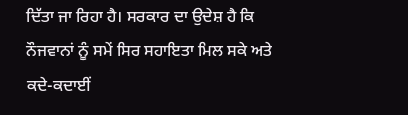ਦਿੱਤਾ ਜਾ ਰਿਹਾ ਹੈ। ਸਰਕਾਰ ਦਾ ਉਦੇਸ਼ ਹੈ ਕਿ ਨੌਜਵਾਨਾਂ ਨੂੰ ਸਮੇਂ ਸਿਰ ਸਹਾਇਤਾ ਮਿਲ ਸਕੇ ਅਤੇ ਕਦੇ-ਕਦਾਈਂ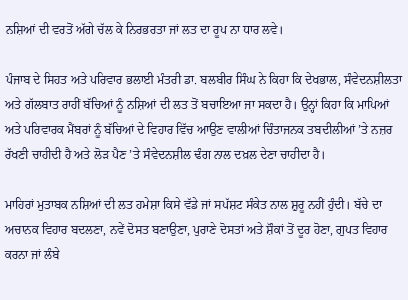ਨਸ਼ਿਆਂ ਦੀ ਵਰਤੋਂ ਅੱਗੇ ਚੱਲ ਕੇ ਨਿਰਭਰਤਾ ਜਾਂ ਲਤ ਦਾ ਰੂਪ ਨਾ ਧਾਰ ਲਵੇ।

ਪੰਜਾਬ ਦੇ ਸਿਹਤ ਅਤੇ ਪਰਿਵਾਰ ਭਲਾਈ ਮੰਤਰੀ ਡਾ. ਬਲਬੀਰ ਸਿੰਘ ਨੇ ਕਿਹਾ ਕਿ ਦੇਖਭਾਲ, ਸੰਵੇਦਨਸ਼ੀਲਤਾ ਅਤੇ ਗੱਲਬਾਤ ਰਾਹੀਂ ਬੱਚਿਆਂ ਨੂੰ ਨਸ਼ਿਆਂ ਦੀ ਲਤ ਤੋਂ ਬਚਾਇਆ ਜਾ ਸਕਦਾ ਹੈ। ਉਨ੍ਹਾਂ ਕਿਹਾ ਕਿ ਮਾਪਿਆਂ ਅਤੇ ਪਰਿਵਾਰਕ ਮੈਂਬਰਾਂ ਨੂੰ ਬੱਚਿਆਂ ਦੇ ਵਿਹਾਰ ਵਿੱਚ ਆਉਣ ਵਾਲੀਆਂ ਚਿੰਤਾਜਨਕ ਤਬਦੀਲੀਆਂ ’ਤੇ ਨਜ਼ਰ ਰੱਖਣੀ ਚਾਹੀਦੀ ਹੈ ਅਤੇ ਲੋੜ ਪੈਣ ’ਤੇ ਸੰਵੇਦਨਸ਼ੀਲ ਢੰਗ ਨਾਲ ਦਖ਼ਲ ਦੇਣਾ ਚਾਹੀਦਾ ਹੈ।

ਮਾਹਿਰਾਂ ਮੁਤਾਬਕ ਨਸ਼ਿਆਂ ਦੀ ਲਤ ਹਮੇਸ਼ਾ ਕਿਸੇ ਵੱਡੇ ਜਾਂ ਸਪੱਸ਼ਟ ਸੰਕੇਤ ਨਾਲ ਸ਼ੁਰੂ ਨਹੀਂ ਹੁੰਦੀ। ਬੱਚੇ ਦਾ ਅਚਾਨਕ ਵਿਹਾਰ ਬਦਲਣਾ, ਨਵੇਂ ਦੋਸਤ ਬਣਾਉਣਾ, ਪੁਰਾਣੇ ਦੋਸਤਾਂ ਅਤੇ ਸ਼ੌਕਾਂ ਤੋਂ ਦੂਰ ਹੋਣਾ, ਗੁਪਤ ਵਿਹਾਰ ਕਰਨਾ ਜਾਂ ਲੰਬੇ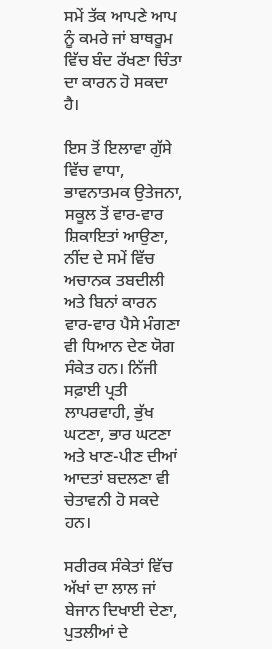ਸਮੇਂ ਤੱਕ ਆਪਣੇ ਆਪ ਨੂੰ ਕਮਰੇ ਜਾਂ ਬਾਥਰੂਮ ਵਿੱਚ ਬੰਦ ਰੱਖਣਾ ਚਿੰਤਾ ਦਾ ਕਾਰਨ ਹੋ ਸਕਦਾ ਹੈ।

ਇਸ ਤੋਂ ਇਲਾਵਾ ਗੁੱਸੇ ਵਿੱਚ ਵਾਧਾ, ਭਾਵਨਾਤਮਕ ਉਤੇਜਨਾ, ਸਕੂਲ ਤੋਂ ਵਾਰ-ਵਾਰ ਸ਼ਿਕਾਇਤਾਂ ਆਉਣਾ, ਨੀਂਦ ਦੇ ਸਮੇਂ ਵਿੱਚ ਅਚਾਨਕ ਤਬਦੀਲੀ ਅਤੇ ਬਿਨਾਂ ਕਾਰਨ ਵਾਰ-ਵਾਰ ਪੈਸੇ ਮੰਗਣਾ ਵੀ ਧਿਆਨ ਦੇਣ ਯੋਗ ਸੰਕੇਤ ਹਨ। ਨਿੱਜੀ ਸਫ਼ਾਈ ਪ੍ਰਤੀ ਲਾਪਰਵਾਹੀ, ਭੁੱਖ ਘਟਣਾ, ਭਾਰ ਘਟਣਾ ਅਤੇ ਖਾਣ-ਪੀਣ ਦੀਆਂ ਆਦਤਾਂ ਬਦਲਣਾ ਵੀ ਚੇਤਾਵਨੀ ਹੋ ਸਕਦੇ ਹਨ।

ਸਰੀਰਕ ਸੰਕੇਤਾਂ ਵਿੱਚ ਅੱਖਾਂ ਦਾ ਲਾਲ ਜਾਂ ਬੇਜਾਨ ਦਿਖਾਈ ਦੇਣਾ, ਪੁਤਲੀਆਂ ਦੇ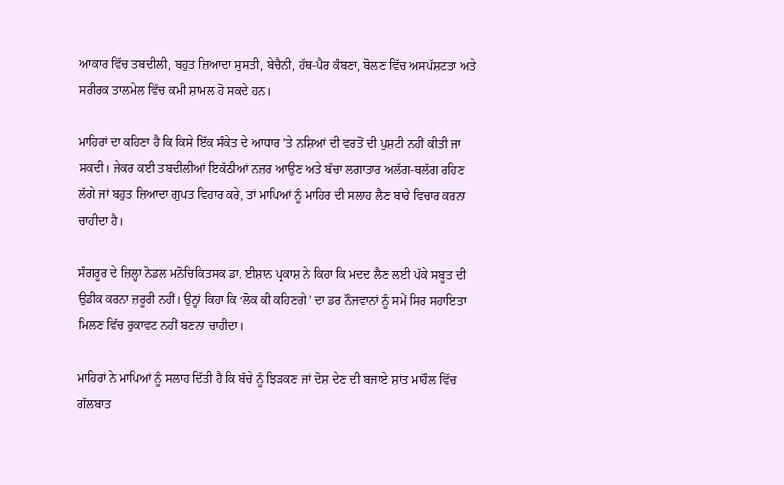ਆਕਾਰ ਵਿੱਚ ਤਬਦੀਲੀ, ਬਹੁਤ ਜ਼ਿਆਦਾ ਸੁਸਤੀ, ਬੇਚੈਨੀ, ਹੱਥ-ਪੈਰ ਕੰਬਣਾ, ਬੋਲਣ ਵਿੱਚ ਅਸਪੱਸ਼ਟਤਾ ਅਤੇ ਸਰੀਰਕ ਤਾਲਮੇਲ ਵਿੱਚ ਕਮੀ ਸ਼ਾਮਲ ਹੋ ਸਕਦੇ ਹਨ।

ਮਾਹਿਰਾਂ ਦਾ ਕਹਿਣਾ ਹੈ ਕਿ ਕਿਸੇ ਇੱਕ ਸੰਕੇਤ ਦੇ ਆਧਾਰ ’ਤੇ ਨਸ਼ਿਆਂ ਦੀ ਵਰਤੋਂ ਦੀ ਪੁਸ਼ਟੀ ਨਹੀਂ ਕੀਤੀ ਜਾ ਸਕਦੀ। ਜੇਕਰ ਕਈ ਤਬਦੀਲੀਆਂ ਇਕੱਠੀਆਂ ਨਜ਼ਰ ਆਉਣ ਅਤੇ ਬੱਚਾ ਲਗਾਤਾਰ ਅਲੱਗ-ਥਲੱਗ ਰਹਿਣ ਲੱਗੇ ਜਾਂ ਬਹੁਤ ਜ਼ਿਆਦਾ ਗੁਪਤ ਵਿਹਾਰ ਕਰੇ, ਤਾਂ ਮਾਪਿਆਂ ਨੂੰ ਮਾਹਿਰ ਦੀ ਸਲਾਹ ਲੈਣ ਬਾਰੇ ਵਿਚਾਰ ਕਰਨਾ ਚਾਹੀਦਾ ਹੈ।

ਸੰਗਰੂਰ ਦੇ ਜ਼ਿਲ੍ਹਾ ਨੋਡਲ ਮਨੋਚਿਕਿਤਸਕ ਡਾ. ਈਸ਼ਾਨ ਪ੍ਰਕਾਸ਼ ਨੇ ਕਿਹਾ ਕਿ ਮਦਦ ਲੈਣ ਲਈ ਪੱਕੇ ਸਬੂਤ ਦੀ ਉਡੀਕ ਕਰਨਾ ਜ਼ਰੂਰੀ ਨਹੀਂ। ਉਨ੍ਹਾਂ ਕਿਹਾ ਕਿ ‘ਲੋਕ ਕੀ ਕਹਿਣਗੇ’ ਦਾ ਡਰ ਨੌਜਵਾਨਾਂ ਨੂੰ ਸਮੇਂ ਸਿਰ ਸਹਾਇਤਾ ਮਿਲਣ ਵਿੱਚ ਰੁਕਾਵਟ ਨਹੀਂ ਬਣਨਾ ਚਾਹੀਦਾ।

ਮਾਹਿਰਾਂ ਨੇ ਮਾਪਿਆਂ ਨੂੰ ਸਲਾਹ ਦਿੱਤੀ ਹੈ ਕਿ ਬੱਚੇ ਨੂੰ ਝਿੜਕਣ ਜਾਂ ਦੋਸ਼ ਦੇਣ ਦੀ ਬਜਾਏ ਸ਼ਾਂਤ ਮਾਹੌਲ ਵਿੱਚ ਗੱਲਬਾਤ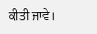ਕੀਤੀ ਜਾਵੇ।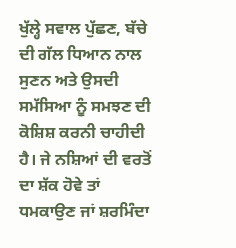ਖੁੱਲ੍ਹੇ ਸਵਾਲ ਪੁੱਛਣ, ਬੱਚੇ ਦੀ ਗੱਲ ਧਿਆਨ ਨਾਲ ਸੁਣਨ ਅਤੇ ਉਸਦੀ ਸਮੱਸਿਆ ਨੂੰ ਸਮਝਣ ਦੀ ਕੋਸ਼ਿਸ਼ ਕਰਨੀ ਚਾਹੀਦੀ ਹੈ। ਜੇ ਨਸ਼ਿਆਂ ਦੀ ਵਰਤੋਂ ਦਾ ਸ਼ੱਕ ਹੋਵੇ ਤਾਂ ਧਮਕਾਉਣ ਜਾਂ ਸ਼ਰਮਿੰਦਾ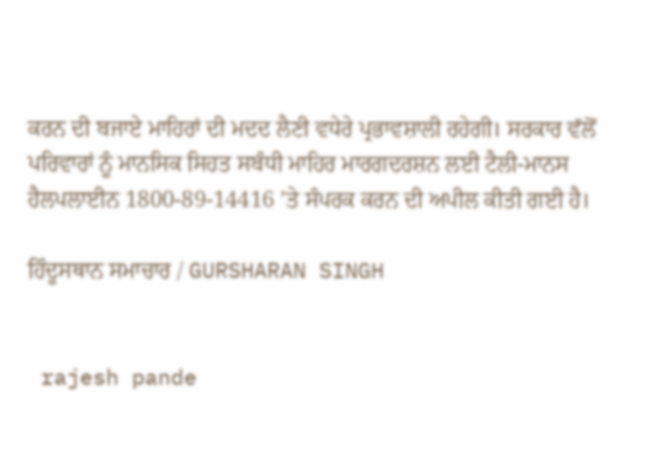ਕਰਨ ਦੀ ਬਜਾਏ ਮਾਹਿਰਾਂ ਦੀ ਮਦਦ ਲੈਣੀ ਵਧੇਰੇ ਪ੍ਰਭਾਵਸ਼ਾਲੀ ਰਹੇਗੀ। ਸਰਕਾਰ ਵੱਲੋਂ ਪਰਿਵਾਰਾਂ ਨੂੰ ਮਾਨਸਿਕ ਸਿਹਤ ਸਬੰਧੀ ਮਾਹਿਰ ਮਾਰਗਦਰਸ਼ਨ ਲਈ ਟੈਲੀ-ਮਾਨਸ ਹੈਲਪਲਾਈਨ 1800-89-14416 ’ਤੇ ਸੰਪਰਕ ਕਰਨ ਦੀ ਅਪੀਲ ਕੀਤੀ ਗਈ ਹੈ।

ਹਿੰਦੂਸਥਾਨ ਸਮਾਚਾਰ / GURSHARAN SINGH


 rajesh pande